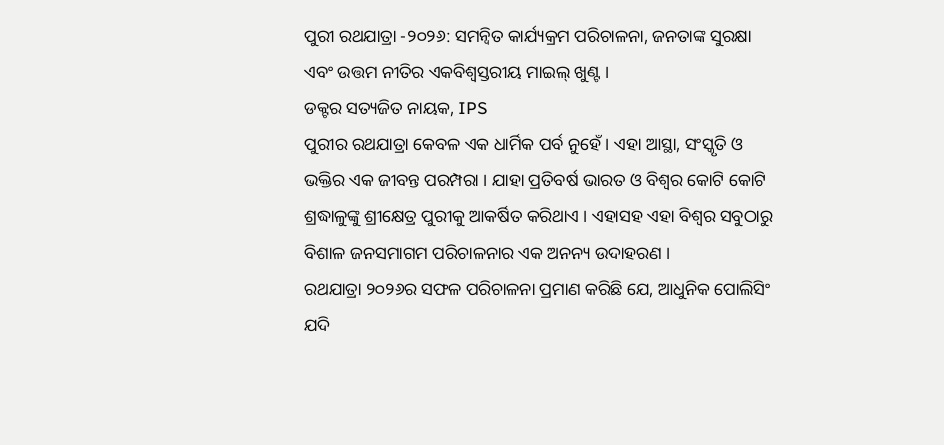ପୁରୀ ରଥଯାତ୍ରା -୨୦୨୬: ସମନ୍ବିତ କାର୍ଯ୍ୟକ୍ରମ ପରିଚାଳନା, ଜନତାଙ୍କ ସୁରକ୍ଷା ଏବଂ ଉତ୍ତମ ନୀତିର ଏକବିଶ୍ବସ୍ତରୀୟ ମାଇଲ୍ ଖୁଣ୍ଟ ।
ଡକ୍ଟର ସତ୍ୟଜିତ ନାୟକ, IPS
ପୁରୀର ରଥଯାତ୍ରା କେବଳ ଏକ ଧାର୍ମିକ ପର୍ବ ନୁହେଁ । ଏହା ଆସ୍ଥା, ସଂସ୍କୃତି ଓ ଭକ୍ତିର ଏକ ଜୀବନ୍ତ ପରମ୍ପରା । ଯାହା ପ୍ରତିବର୍ଷ ଭାରତ ଓ ବିଶ୍ବର କୋଟି କୋଟି ଶ୍ରଦ୍ଧାଳୁଙ୍କୁ ଶ୍ରୀକ୍ଷେତ୍ର ପୁରୀକୁ ଆକର୍ଷିତ କରିଥାଏ । ଏହାସହ ଏହା ବିଶ୍ବର ସବୁଠାରୁ ବିଶାଳ ଜନସମାଗମ ପରିଚାଳନାର ଏକ ଅନନ୍ୟ ଉଦାହରଣ ।
ରଥଯାତ୍ରା ୨୦୨୬ର ସଫଳ ପରିଚାଳନା ପ୍ରମାଣ କରିଛି ଯେ, ଆଧୁନିକ ପୋଲିସିଂ ଯଦି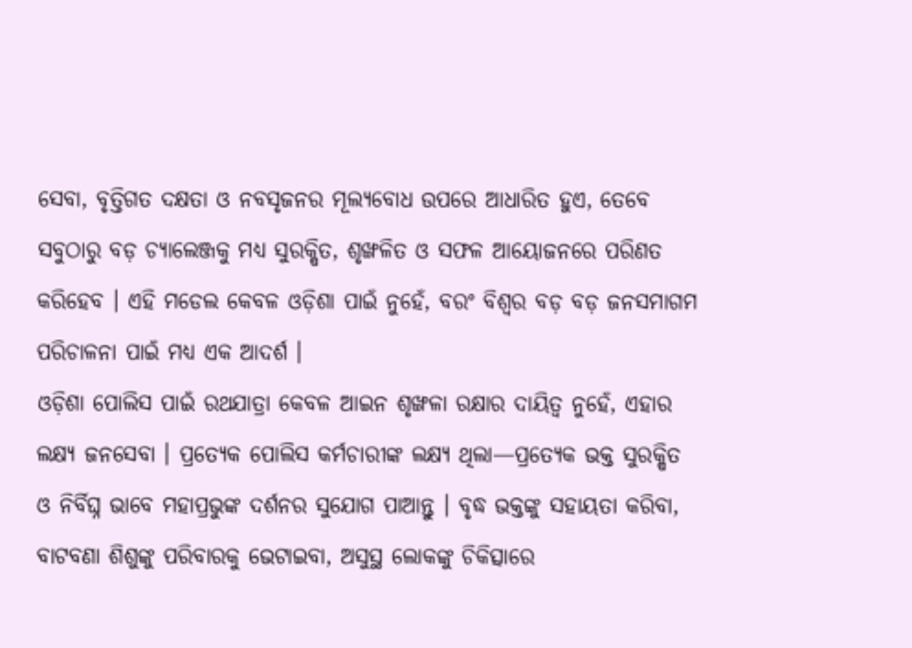ସେବା, ବୃତ୍ତିଗତ ଦକ୍ଷତା ଓ ନବସୃଜନର ମୂଲ୍ୟବୋଧ ଉପରେ ଆଧାରିତ ହୁଏ, ତେବେ ସବୁଠାରୁ ବଡ଼ ଚ୍ୟାଲେଞ୍ଜକୁ ମଧ୍ଯ ସୁରକ୍ଷିତ, ଶୃଙ୍ଖଳିତ ଓ ସଫଳ ଆୟୋଜନରେ ପରିଣତ କରିହେବ । ଏହି ମଡେଲ କେବଳ ଓଡ଼ିଶା ପାଇଁ ନୁହେଁ, ବରଂ ବିଶ୍ବର ବଡ଼ ବଡ଼ ଜନସମାଗମ ପରିଚାଳନା ପାଇଁ ମଧ୍ଯ ଏକ ଆଦର୍ଶ ।
ଓଡ଼ିଶା ପୋଲିସ ପାଇଁ ରଥଯାତ୍ରା କେବଳ ଆଇନ ଶୃଙ୍ଖଳା ରକ୍ଷାର ଦାୟିତ୍ଵ ନୁହେଁ, ଏହାର ଲକ୍ଷ୍ୟ ଜନସେବା । ପ୍ରତ୍ୟେକ ପୋଲିସ କର୍ମଚାରୀଙ୍କ ଲକ୍ଷ୍ୟ ଥିଲା—ପ୍ରତ୍ୟେକ ଭକ୍ତ ସୁରକ୍ଷିତ ଓ ନିର୍ବିଘ୍ନ ଭାବେ ମହାପ୍ରଭୁଙ୍କ ଦର୍ଶନର ସୁଯୋଗ ପାଆନ୍ତୁ । ବୃଦ୍ଧ ଭକ୍ତଙ୍କୁ ସହାୟତା କରିବା, ବାଟବଣା ଶିଶୁଙ୍କୁ ପରିବାରକୁ ଭେଟାଇବା, ଅସୁସ୍ଥ ଲୋକଙ୍କୁ ଚିକିତ୍ସାରେ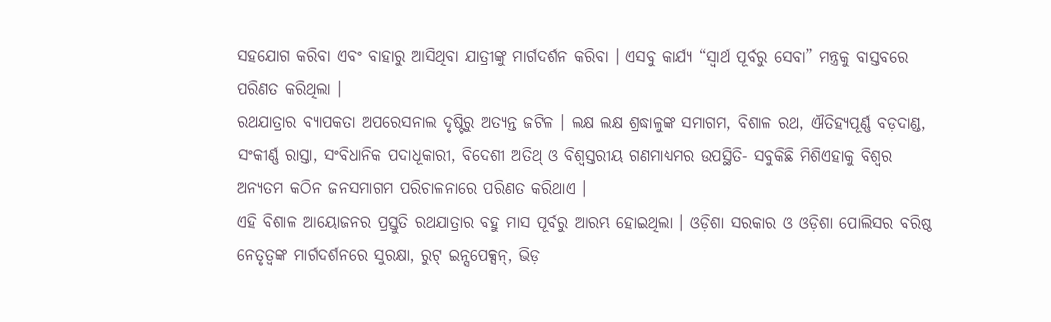ସହଯୋଗ କରିବା ଏବଂ ବାହାରୁ ଆସିଥିବା ଯାତ୍ରୀଙ୍କୁ ମାର୍ଗଦର୍ଶନ କରିବା । ଏସବୁ କାର୍ଯ୍ୟ “ସ୍ବାର୍ଥ ପୂର୍ବରୁ ସେବା” ମନ୍ତ୍ରକୁ ବାସ୍ତବରେ ପରିଣତ କରିଥିଲା ।
ରଥଯାତ୍ରାର ବ୍ୟାପକତା ଅପରେସନାଲ ଦୃଷ୍ଟିରୁ ଅତ୍ୟନ୍ତ ଜଟିଳ । ଲକ୍ଷ ଲକ୍ଷ ଶ୍ରଦ୍ଧାଳୁଙ୍କ ସମାଗମ, ବିଶାଳ ରଥ, ଐତିହ୍ୟପୂର୍ଣ୍ଣ ବଡ଼ଦାଣ୍ଡ, ସଂକୀର୍ଣ୍ଣ ରାସ୍ତା, ସଂବିଧାନିକ ପଦାଧୂକାରୀ, ବିଦେଶୀ ଅତିଥ୍ ଓ ବିଶ୍ବସ୍ତରୀୟ ଗଣମାଧ୍ୟମର ଉପସ୍ଥିତି- ସବୁକିଛି ମିଶିଏହାକୁ ବିଶ୍ବର ଅନ୍ୟତମ କଠିନ ଜନସମାଗମ ପରିଚାଳନାରେ ପରିଣତ କରିଥାଏ ।
ଏହି ବିଶାଳ ଆୟୋଜନର ପ୍ରସ୍ତୁତି ରଥଯାତ୍ରାର ବହୁ ମାସ ପୂର୍ବରୁ ଆରମ୍ଭ ହୋଇଥିଲା । ଓଡ଼ିଶା ସରକାର ଓ ଓଡ଼ିଶା ପୋଲିସର ବରିଷ୍ଠ ନେତୃତ୍ୱଙ୍କ ମାର୍ଗଦର୍ଶନରେ ସୁରକ୍ଷା, ରୁଟ୍ ଇନ୍ସପେକ୍ସନ୍, ଭିଡ଼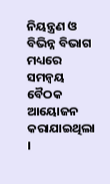ନିୟନ୍ତ୍ରଣ ଓ ବିଭିନ୍ନ ବିଭାଗ ମଧ୍ୟରେ ସମନ୍ବୟ ବୈଠକ ଆୟୋଜନ କରାଯାଇଥିଲା ।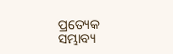ପ୍ରତ୍ୟେକ ସମ୍ଭାବ୍ୟ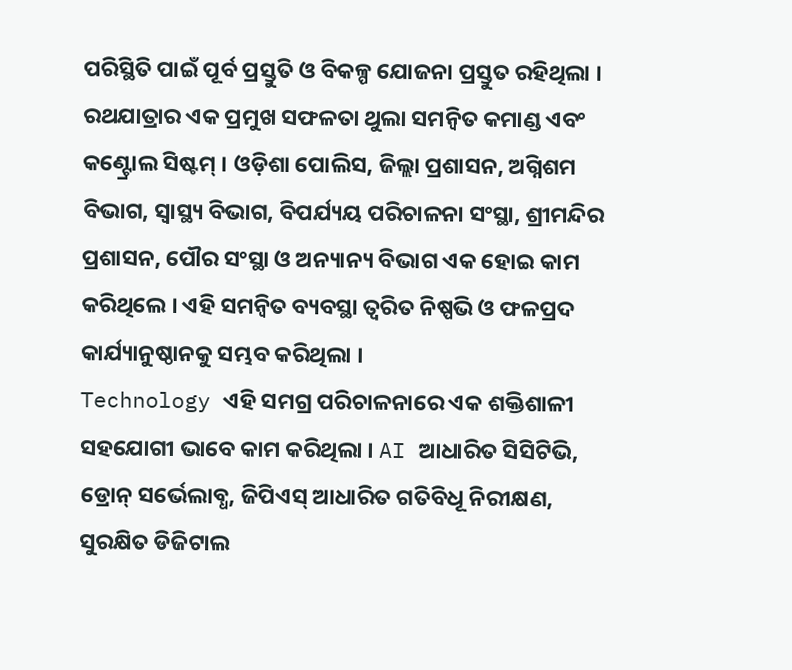ପରିସ୍ଥିତି ପାଇଁ ପୂର୍ବ ପ୍ରସ୍ତୁତି ଓ ବିକଳ୍ପ ଯୋଜନା ପ୍ରସ୍ତୁତ ରହିଥିଲା ।
ରଥଯାତ୍ରାର ଏକ ପ୍ରମୁଖ ସଫଳତା ଥୁଲା ସମନ୍ବିତ କମାଣ୍ଡ ଏବଂ କଣ୍ଟ୍ରୋଲ ସିଷ୍ଟମ୍ । ଓଡ଼ିଶା ପୋଲିସ, ଜିଲ୍ଲା ପ୍ରଶାସନ, ଅଗ୍ନିଶମ ବିଭାଗ, ସ୍ବାସ୍ଥ୍ୟ ବିଭାଗ, ବିପର୍ଯ୍ୟୟ ପରିଚାଳନା ସଂସ୍ଥା, ଶ୍ରୀମନ୍ଦିର ପ୍ରଶାସନ, ପୌର ସଂସ୍ଥା ଓ ଅନ୍ୟାନ୍ୟ ବିଭାଗ ଏକ ହୋଇ କାମ କରିଥିଲେ । ଏହି ସମନ୍ବିତ ବ୍ୟବସ୍ଥା ତ୍ବରିତ ନିଷ୍ପଭି ଓ ଫଳପ୍ରଦ କାର୍ଯ୍ୟାନୁଷ୍ଠାନକୁ ସମ୍ଭବ କରିଥିଲା ।
Technology ଏହି ସମଗ୍ର ପରିଚାଳନାରେ ଏକ ଶକ୍ତିଶାଳୀ ସହଯୋଗୀ ଭାବେ କାମ କରିଥିଲା । AI ଆଧାରିତ ସିସିଟିଭି, ଡ୍ରୋନ୍ ସର୍ଭେଲାବ୍ଧ, ଜିପିଏସ୍ ଆଧାରିତ ଗତିବିଧୂ ନିରୀକ୍ଷଣ, ସୁରକ୍ଷିତ ଡିଜିଟାଲ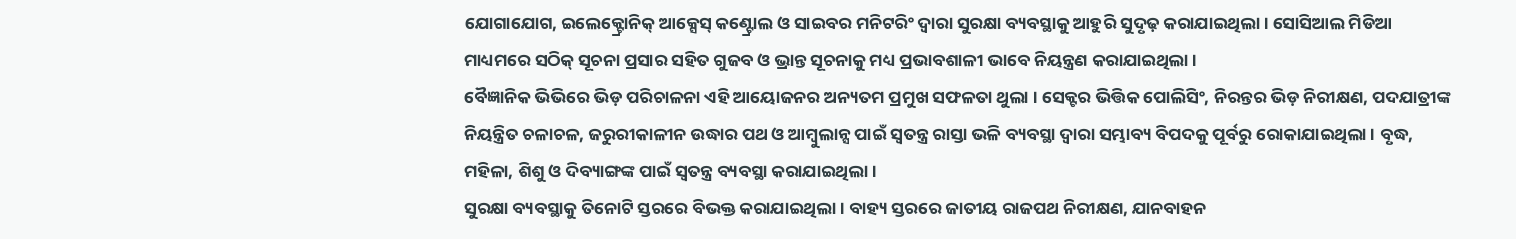ଯୋଗାଯୋଗ, ଇଲେକ୍ଟ୍ରୋନିକ୍ ଆକ୍ସେସ୍ କଣ୍ଟ୍ରୋଲ ଓ ସାଇବର ମନିଟରିଂ ଦ୍ବାରା ସୁରକ୍ଷା ବ୍ୟବସ୍ଥାକୁ ଆହୁରି ସୁଦୃଢ଼ କରାଯାଇଥିଲା । ସୋସିଆଲ ମିଡିଆ ମାଧ୍ୟମରେ ସଠିକ୍ ସୂଚନା ପ୍ରସାର ସହିତ ଗୁଜବ ଓ ଭ୍ରାନ୍ତ ସୂଚନାକୁ ମଧ୍ୟ ପ୍ରଭାବଶାଳୀ ଭାବେ ନିୟନ୍ତ୍ରଣ କରାଯାଇଥିଲା ।
ବୈଜ୍ଞାନିକ ଭିଭିରେ ଭିଡ଼ ପରିଚାଳନା ଏହି ଆୟୋଜନର ଅନ୍ୟତମ ପ୍ରମୁଖ ସଫଳତା ଥୁଲା । ସେକ୍ଟର ଭିତ୍ତିକ ପୋଲିସିଂ, ନିରନ୍ତର ଭିଡ଼ ନିରୀକ୍ଷଣ, ପଦଯାତ୍ରୀଙ୍କ ନିୟନ୍ତ୍ରିତ ଚଳାଚଳ, ଜରୁରୀକାଳୀନ ଉଦ୍ଧାର ପଥ ଓ ଆମ୍ବୁଲାନ୍ସ ପାଇଁ ସ୍ୱତନ୍ତ୍ର ରାସ୍ତା ଭଳି ବ୍ୟବସ୍ଥା ଦ୍ବାରା ସମ୍ଭାବ୍ୟ ବିପଦକୁ ପୂର୍ବରୁ ରୋକାଯାଇଥିଲା । ବୃଦ୍ଧ, ମହିଳା, ଶିଶୁ ଓ ଦିବ୍ୟାଙ୍ଗଙ୍କ ପାଇଁ ସ୍ବତନ୍ତ୍ର ବ୍ୟବସ୍ଥା କରାଯାଇଥିଲା।
ସୁରକ୍ଷା ବ୍ୟବସ୍ଥାକୁ ତିନୋଟି ସ୍ତରରେ ବିଭକ୍ତ କରାଯାଇଥିଲା । ବାହ୍ୟ ସ୍ତରରେ ଜାତୀୟ ରାଜପଥ ନିରୀକ୍ଷଣ, ଯାନବାହନ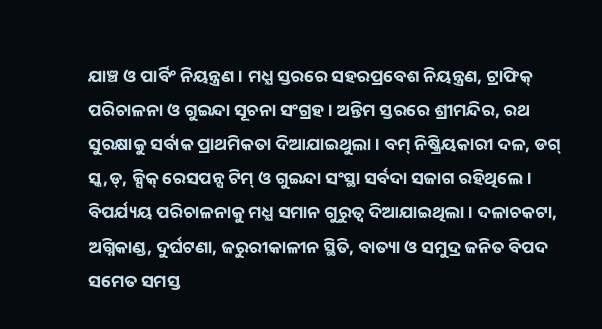ଯାଞ୍ଚ ଓ ପାର୍ବିଂ ନିୟନ୍ତ୍ରଣ । ମଧ୍ଯ ସ୍ତରରେ ସହରପ୍ରବେଶ ନିୟନ୍ତ୍ରଣ, ଟ୍ରାଫିକ୍ ପରିଚାଳନା ଓ ଗୁଇନ୍ଦା ସୂଚନା ସଂଗ୍ରହ । ଅନ୍ତିମ ସ୍ତରରେ ଶ୍ରୀମନ୍ଦିର, ରଥ ସୁରକ୍ଷାକୁ ସର୍ବାକ ପ୍ରାଥମିକତା ଦିଆଯାଇଥୁଲା । ବମ୍ ନିଷ୍କ୍ରିୟକାରୀ ଦଳ, ଡଗ୍ ସ୍କ,ଡ୍, କ୍ସିକ୍ ରେସପନ୍ସ ଟିମ୍ ଓ ଗୁଇନ୍ଦା ସଂସ୍ଥା ସର୍ବଦା ସଜାଗ ରହିଥିଲେ।
ବିପର୍ଯ୍ୟୟ ପରିଚାଳନାକୁ ମଧ୍ଯ ସମାନ ଗୁରୁତ୍ବ ଦିଆଯାଇଥିଲା । ଦଳାଚକଟା, ଅଗ୍ନିକାଣ୍ଡ, ଦୁର୍ଘଟଣା, ଜରୁରୀକାଳୀନ ସ୍ଥିତି, ବାତ୍ୟା ଓ ସମୁଦ୍ର ଜନିତ ବିପଦ ସମେତ ସମସ୍ତ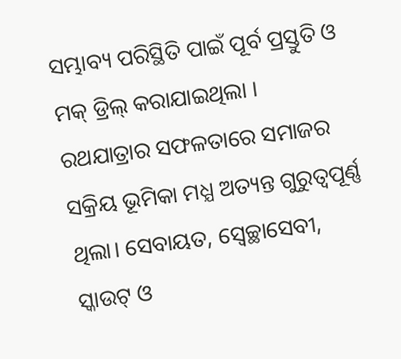ସମ୍ଭାବ୍ୟ ପରିସ୍ଥିତି ପାଇଁ ପୂର୍ବ ପ୍ରସ୍ତୁତି ଓ ମକ୍ ଡ୍ରିଲ୍ କରାଯାଇଥିଲା ।
ରଥଯାତ୍ରାର ସଫଳତାରେ ସମାଜର ସକ୍ରିୟ ଭୂମିକା ମଧ୍ଯ ଅତ୍ୟନ୍ତ ଗୁରୁତ୍ବପୂର୍ଣ୍ଣ ଥିଲା। ସେବାୟତ, ସ୍ୱେଚ୍ଛାସେବୀ, ସ୍କାଉଟ୍ ଓ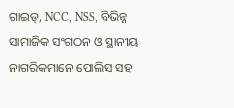ଗାଇଡ୍, NCC, NSS, ବିଭିନ୍ନ ସାମାଜିକ ସଂଗଠନ ଓ ସ୍ଥାନୀୟ ନାଗରିକମାନେ ପୋଲିସ ସହ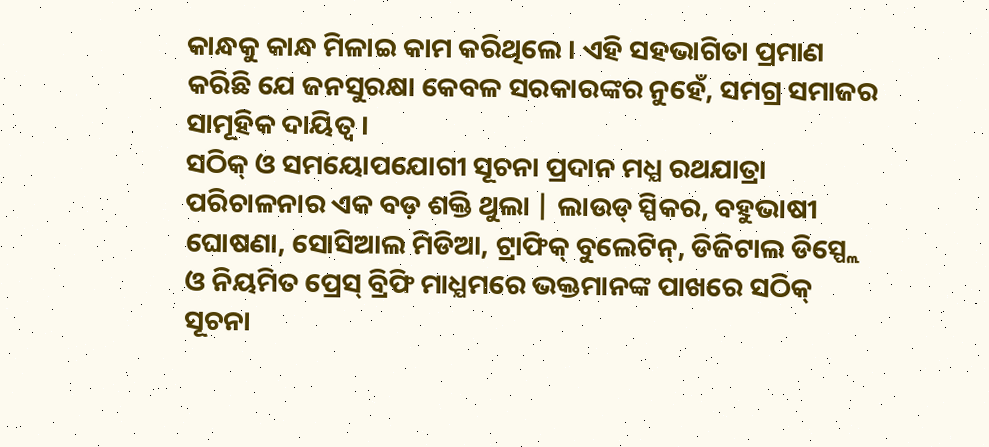କାନ୍ଧକୁ କାନ୍ଧ ମିଳାଇ କାମ କରିଥିଲେ । ଏହି ସହଭାଗିତା ପ୍ରମାଣ କରିଛି ଯେ ଜନସୁରକ୍ଷା କେବଳ ସରକାରଙ୍କର ନୁହେଁ, ସମଗ୍ର ସମାଜର ସାମୂହିକ ଦାୟିତ୍ଵ ।
ସଠିକ୍ ଓ ସମୟୋପଯୋଗୀ ସୂଚନା ପ୍ରଦାନ ମଧ୍ଯ ରଥଯାତ୍ରା ପରିଚାଳନାର ଏକ ବଡ଼ ଶକ୍ତି ଥୁଲା | ଲାଉଡ୍ ସ୍ପିକର, ବହୁଭାଷୀ ଘୋଷଣା, ସୋସିଆଲ ମିଡିଆ, ଟ୍ରାଫିକ୍ ବୁଲେଟିନ୍, ଡିଜିଟାଲ ଡିସ୍ପ୍ଲେ ଓ ନିୟମିତ ପ୍ରେସ୍ ବ୍ରିଫି ମାଧ୍ଯମରେ ଭକ୍ତମାନଙ୍କ ପାଖରେ ସଠିକ୍ ସୂଚନା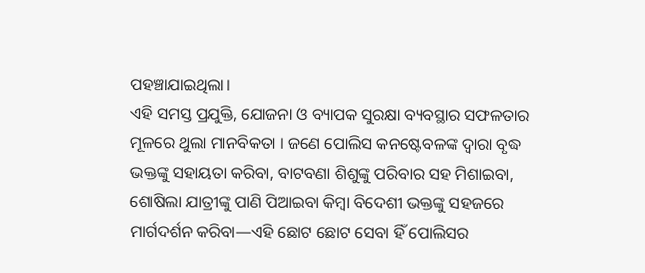ପହଞ୍ଚାଯାଇଥିଲା।
ଏହି ସମସ୍ତ ପ୍ରଯୁକ୍ତି, ଯୋଜନା ଓ ବ୍ୟାପକ ସୁରକ୍ଷା ବ୍ୟବସ୍ଥାର ସଫଳତାର ମୂଳରେ ଥୁଲା ମାନବିକତା । ଜଣେ ପୋଲିସ କନଷ୍ଟେବଳଙ୍କ ଦ୍ବାରା ବୃଦ୍ଧ ଭକ୍ତଙ୍କୁ ସହାୟତା କରିବା, ବାଟବଣା ଶିଶୁଙ୍କୁ ପରିବାର ସହ ମିଶାଇବା, ଶୋଷିଲା ଯାତ୍ରୀଙ୍କୁ ପାଣି ପିଆଇବା କିମ୍ବା ବିଦେଶୀ ଭକ୍ତଙ୍କୁ ସହଜରେ ମାର୍ଗଦର୍ଶନ କରିବା—ଏହି ଛୋଟ ଛୋଟ ସେବା ହିଁ ପୋଲିସର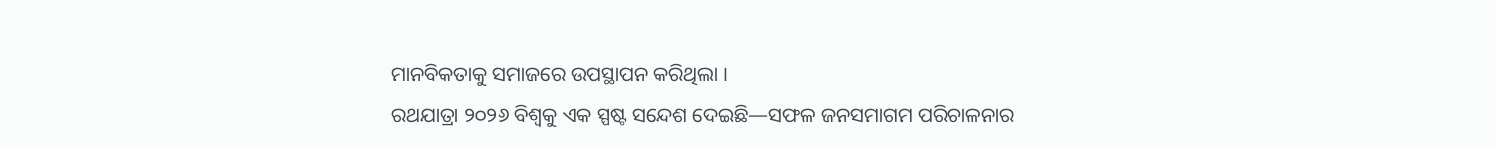ମାନବିକତାକୁ ସମାଜରେ ଉପସ୍ଥାପନ କରିଥିଲା ।
ରଥଯାତ୍ରା ୨୦୨୬ ବିଶ୍ୱକୁ ଏକ ସ୍ପଷ୍ଟ ସନ୍ଦେଶ ଦେଇଛି—ସଫଳ ଜନସମାଗମ ପରିଚାଳନାର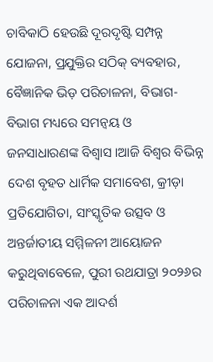ଚାବିକାଠି ହେଉଛି ଦୂରଦୃଷ୍ଟି ସମ୍ପନ୍ନ ଯୋଜନା, ପ୍ରଯୁକ୍ତିର ସଠିକ୍ ବ୍ୟବହାର, ବୈଜ୍ଞାନିକ ଭିଡ଼ ପରିଚାଳନା, ବିଭାଗ- ବିଭାଗ ମଧ୍ୟରେ ସମନ୍ବୟ ଓ ଜନସାଧାରଣଙ୍କ ବିଶ୍ବାସ ।ଆଜି ବିଶ୍ୱର ବିଭିନ୍ନ ଦେଶ ବୃହତ ଧାର୍ମିକ ସମାବେଶ, କ୍ରୀଡ଼ା ପ୍ରତିଯୋଗିତା, ସାଂସ୍କୃତିକ ଉତ୍ସବ ଓ ଅନ୍ତର୍ଜାତୀୟ ସମ୍ମିଳନୀ ଆୟୋଜନ କରୁଥିବାବେଳେ, ପୁରୀ ରଥଯାତ୍ରା ୨୦୨୬ର ପରିଚାଳନା ଏକ ଆଦର୍ଶ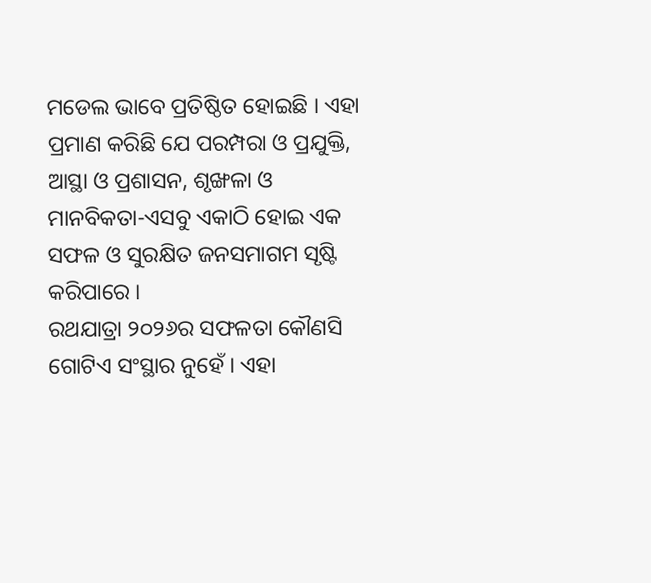ମଡେଲ ଭାବେ ପ୍ରତିଷ୍ଠିତ ହୋଇଛି । ଏହା ପ୍ରମାଣ କରିଛି ଯେ ପରମ୍ପରା ଓ ପ୍ରଯୁକ୍ତି, ଆସ୍ଥା ଓ ପ୍ରଶାସନ, ଶୃଙ୍ଖଳା ଓ ମାନବିକତା-ଏସବୁ ଏକାଠି ହୋଇ ଏକ ସଫଳ ଓ ସୁରକ୍ଷିତ ଜନସମାଗମ ସୃଷ୍ଟି କରିପାରେ ।
ରଥଯାତ୍ରା ୨୦୨୬ର ସଫଳତା କୌଣସି ଗୋଟିଏ ସଂସ୍ଥାର ନୁହେଁ । ଏହା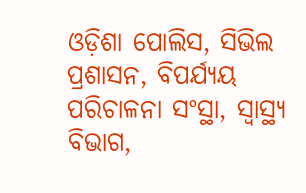ଓଡ଼ିଶା ପୋଲିସ, ସିଭିଲ ପ୍ରଶାସନ, ବିପର୍ଯ୍ୟୟ ପରିଚାଳନା ସଂସ୍ଥା, ସ୍ବାସ୍ଥ୍ୟ ବିଭାଗ,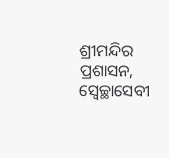ଶ୍ରୀମନ୍ଦିର ପ୍ରଶାସନ, ସ୍ୱେଚ୍ଛାସେବୀ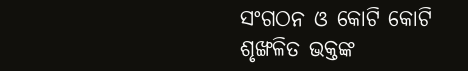ସଂଗଠନ ଓ କୋଟି କୋଟି ଶୃଙ୍ଖଳିତ ଭକ୍ତଙ୍କ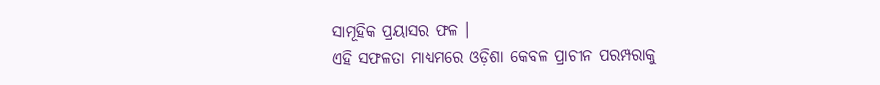ସାମୂହିକ ପ୍ରୟାସର ଫଳ ।
ଏହି ସଫଳତା ମାଧ୍ଯମରେ ଓଡ଼ିଶା କେବଳ ପ୍ରାଚୀନ ପରମ୍ପରାକୁ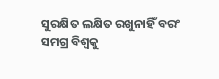ସୁରକ୍ଷିତ ଲକ୍ଷିତ ରଖୁନାହିଁ ବରଂ ସମଗ୍ର ବିଶ୍ୱକୁ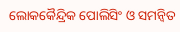ଲୋକକୈନ୍ଦ୍ରିକ ପୋଲିସିଂ ଓ ସମନ୍ବିତ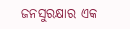ଜନସୁରକ୍ଷାର ଏକ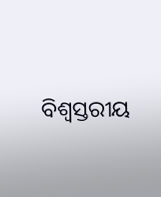ବିଶ୍ବସ୍ତରୀୟ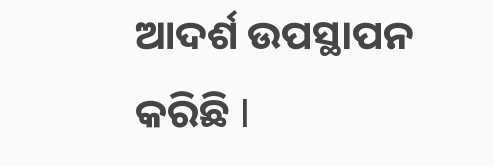ଆଦର୍ଶ ଉପସ୍ଥାପନ କରିଛି Ι